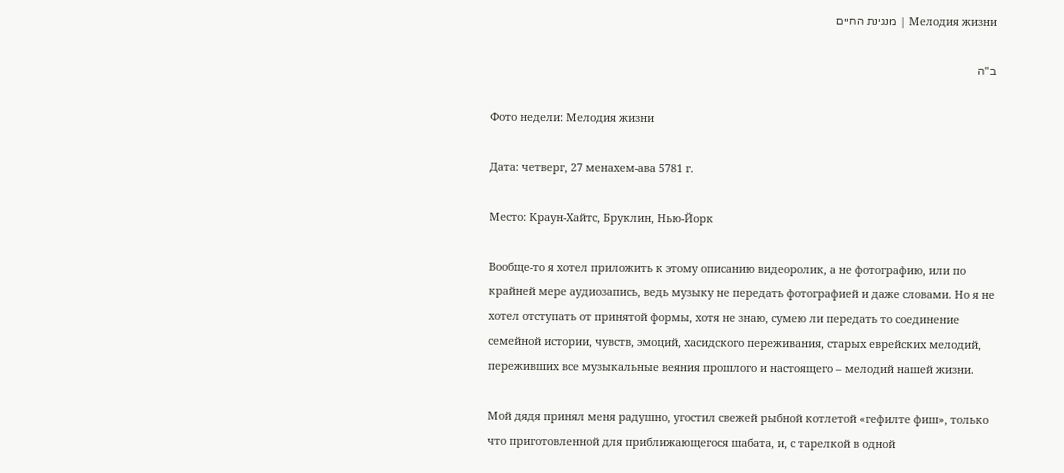Мелодия жизни | מנגינת החיים

ב"ה

Фото недели: Мелодия жизни

Дата: четверг, 27 менахем-ава 5781 г.

Место: Краун-Хайтс, Бруклин, Нью-Йорк

Вообще-то я хотел приложить к этому описанию видеоролик, а не фотографию, или по крайней мере аудиозапись, ведь музыку не передать фотографией и даже словами. Но я не хотел отступать от принятой формы, хотя не знаю, сумею ли передать то соединение семейной истории, чувств, эмоций, хасидского переживания, старых еврейских мелодий, переживших все музыкальные веяния прошлого и настоящего – мелодий нашей жизни.

Мой дядя принял меня радушно, угостил свежей рыбной котлетой «гефилте фиш», только что приготовленной для приближающегося шабата, и, с тарелкой в одной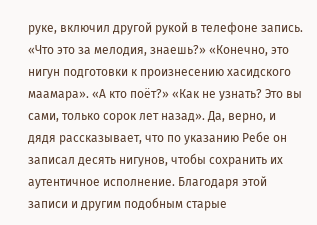руке, включил другой рукой в телефоне запись. «Что это за мелодия, знаешь?» «Конечно, это нигун подготовки к произнесению хасидского маамара». «А кто поёт?» «Как не узнать? Это вы сами, только сорок лет назад». Да, верно, и дядя рассказывает, что по указанию Ребе он записал десять нигунов, чтобы сохранить их аутентичное исполнение. Благодаря этой записи и другим подобным старые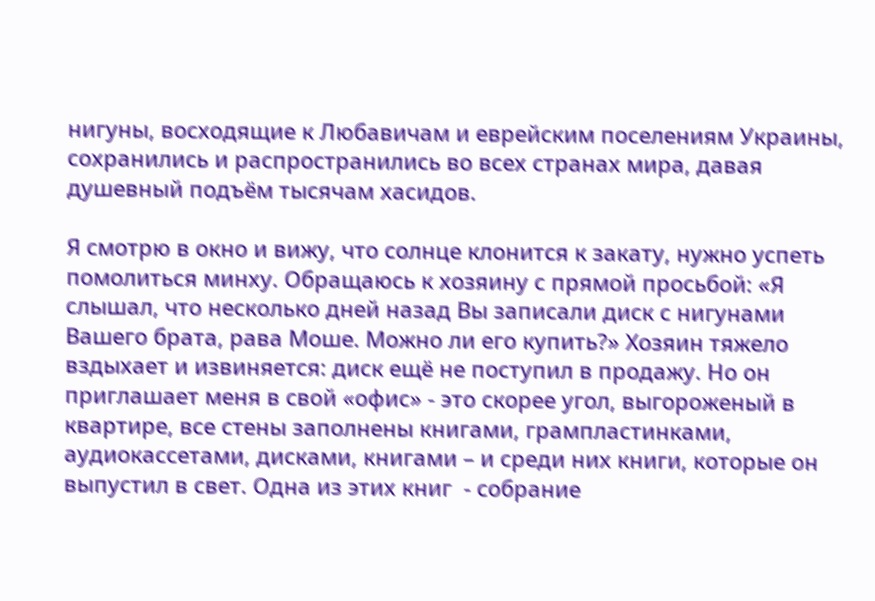нигуны, восходящие к Любавичам и еврейским поселениям Украины, сохранились и распространились во всех странах мира, давая душевный подъём тысячам хасидов.

Я смотрю в окно и вижу, что солнце клонится к закату, нужно успеть помолиться минху. Обращаюсь к хозяину с прямой просьбой: «Я слышал, что несколько дней назад Вы записали диск с нигунами Вашего брата, рава Моше. Можно ли его купить?» Хозяин тяжело вздыхает и извиняется: диск ещё не поступил в продажу. Но он приглашает меня в свой «офис» - это скорее угол, выгороженый в квартире, все стены заполнены книгами, грампластинками, аудиокассетами, дисками, книгами – и среди них книги, которые он выпустил в свет. Одна из этих книг  - собрание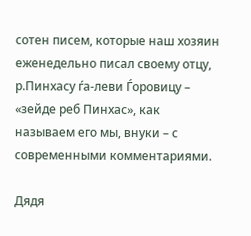сотен писем, которые наш хозяин еженедельно писал своему отцу, р.Пинхасу ѓа-леви Ѓоровицу – «зейде реб Пинхас», как называем его мы, внуки – с современными комментариями.

Дядя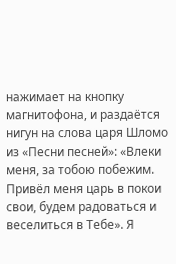нажимает на кнопку магнитофона, и раздаётся нигун на слова царя Шломо из «Песни песней»: «Влеки меня, за тобою побежим. Привёл меня царь в покои свои, будем радоваться и веселиться в Тебе». Я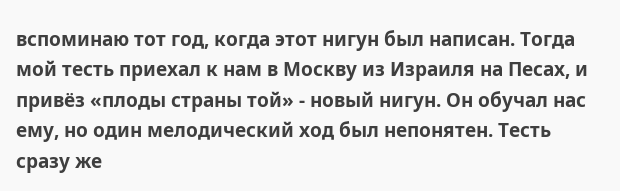вспоминаю тот год, когда этот нигун был написан. Тогда мой тесть приехал к нам в Москву из Израиля на Песах, и привёз «плоды страны той» - новый нигун. Он обучал нас ему, но один мелодический ход был непонятен. Тесть сразу же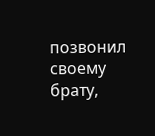позвонил своему брату,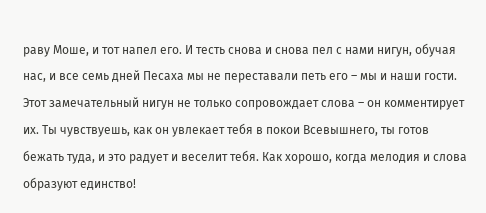раву Моше, и тот напел его. И тесть снова и снова пел с нами нигун, обучая нас, и все семь дней Песаха мы не переставали петь его – мы и наши гости. Этот замечательный нигун не только сопровождает слова – он комментирует их. Ты чувствуешь, как он увлекает тебя в покои Всевышнего, ты готов бежать туда, и это радует и веселит тебя. Как хорошо, когда мелодия и слова образуют единство!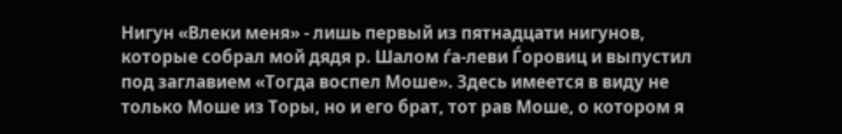Нигун «Влеки меня» - лишь первый из пятнадцати нигунов, которые собрал мой дядя р. Шалом ѓа-леви Ѓоровиц и выпустил под заглавием «Тогда воспел Моше». Здесь имеется в виду не только Моше из Торы, но и его брат, тот рав Моше, о котором я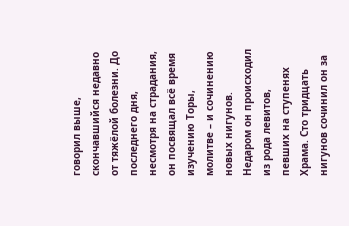говорил выше, скончавшийся недавно от тяжёлой болезни. До последнего дня, несмотря на страдания, он посвящал всё время изучению Торы, молитве – и сочинению новых нигунов. Недаром он происходил из рода левитов, певших на ступенях Храма. Сто тридцать нигунов сочинил он за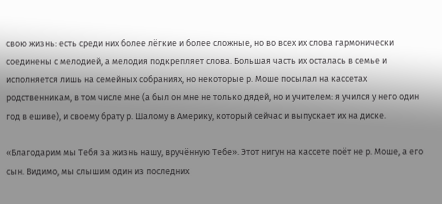свою жизнь: есть среди них более лёгкие и более сложные, но во всех их слова гармонически соединены с мелодией, а мелодия подкрепляет слова. Большая часть их осталась в семье и исполняется лишь на семейных собраниях, но некоторые р. Моше посылал на кассетах родственникам, в том числе мне (а был он мне не только дядей, но и учителем: я учился у него один год в ешиве), и своему брату р. Шалому в Америку, который сейчас и выпускает их на диске.

«Благодарим мы Тебя за жизнь нашу, вручённую Тебе». Этот нигун на кассете поёт не р. Моше, а его сын. Видимо, мы слышим один из последних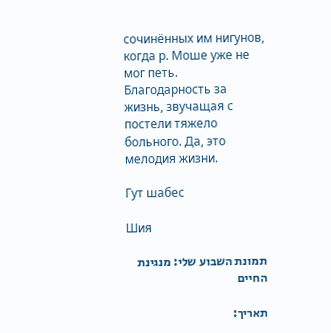сочинённых им нигунов, когда р. Моше уже не мог петь. Благодарность за жизнь, звучащая с постели тяжело больного. Да, это мелодия жизни.

Гут шабес

Шия

תמונת השבוע שלי: מנגינת החיים

תאריך: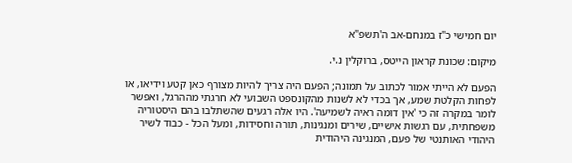יום חמישי כ"ז במנחם-אב ה'תשפ"א

מיקום: שכונת קראון הייטס, ברוקלין נ.י.

הפעם לא הייתי אמור לכתוב על תמונה; הפעם היה צריך להיות מצורף כאן קטע וידיאו, או לפחות הקלטת שמע, אך בכדי לא לשנות מהקונספט השבועי לא חרגתי מההרגל, ואפשר לומר במקרה זה כי 'אין דומה ראיה לשמיעה'. היו אלה רגעים שהשתלבו בהם היסטוריה משפחתית, עם רגשות אישיים, שירים ומנגינות, תורה וחסידות, ומעל הכל - כבוד לשיר היהודי האותנטי של פעם, המנגינה היהודית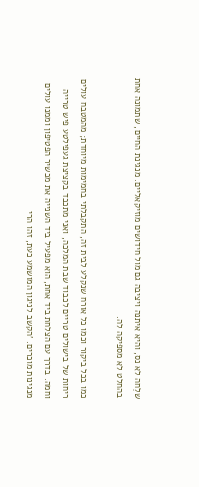שלֵחה לא נס, והיא איתנה ויציבה גם מול חידושים מוזיקאליים. מנגינת החיים, שתמונה אחת בהחלט לא מספיקה לה.

כמו בכל ביקור וכמו כל אורח שנקלע לבית זה, התקבלתי בחמימות מיוחדת; מהמטבח עולים ריחות של בישולים טריים לכבוד שבת המלכה, ואני מתכבד בקציצת געפילטע פיש טרייה וחמה. בדרך עם הצלחת ביד אחת, הוא מפעיל ביד השנייה את מכשיר הפטיפון וממנו עולים מנגינות מוכרים. 'הקשב לניגון המושמע כעת, זהו הרי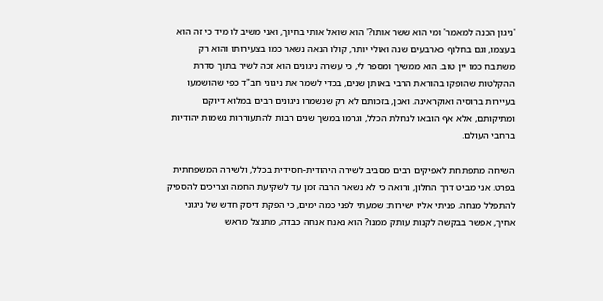'ניגון הכנה למאמר' ומי הוא ששר אותו?' הוא שואל אותי בחיוך, ואני משיב לו מיד כי זה הוא בעצמו, וגם בחלוף כארבעים שנה ואולי יותר, קולו הנאה נשאר כמו בצעירותו והוא רק משתבח כמו יין טוב. הוא ממשיך ומספר לי, כי עשרה ניגונים הוא זכה לשיר בתוך סדרת ההקלטות שהופקו בהוראת הרבי באותן שנים, בכדי לשמר את ניגוני חב"ד כפי שהושמעו בעיירות ברוסיה ואוקראינה. ואכן, בזכותם לא רק שנשמרו ניגונים רבים במלוא דיוקם ומתיקותם, אלא אף הובאו לנחלת הכלל, וגרמו במשך שנים רבות להתעוררות נשמות יהודיות ברחבי העולם.

השיחה מתפתחת לאפיקים רבים מסביב לשירה היהודית-חסידית בכלל, ולשירה המשפחתית בפרט. אני מביט דרך החלון, ורואה כי לא נשאר הרבה זמן עד לשקיעת החמה וצריכים להספיק להתפלל מנחה. פניתי אליו ישירות: שמעתי לפני כמה ימים, כי הפקת דיסק חדש של ניגוני אחיך, אפשר בבקשה לקנות עותק ממנו? הוא נאנח אנחה כבדה, מתנצל מראש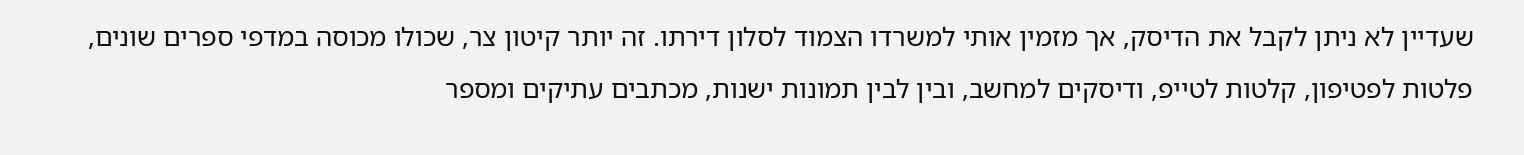שעדיין לא ניתן לקבל את הדיסק, אך מזמין אותי למשרדו הצמוד לסלון דירתו. זה יותר קיטון צר, שכולו מכוסה במדפי ספרים שונים, פלטות לפטיפון, קלטות לטייפ, ודיסקים למחשב, ובין לבין תמונות ישנות, מכתבים עתיקים ומספר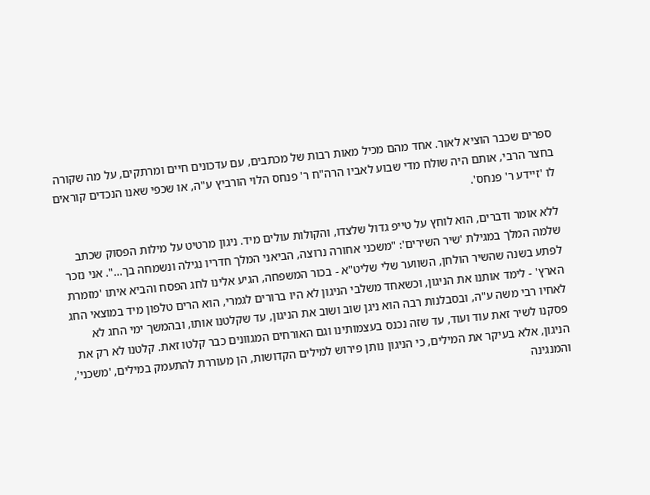ספרים שכבר הוציא לאור. אחד מהם מכיל מאות רבות של מכתבים, עם עדכונים חיים ומרתקים, על מה שקורה בחצר הרבי, אותם היה שולח מדי שבוע לאביו הרה"ח ר' פנחס הלוי הורביץ ע"ה, או שכפי שאנו הנכדים קוראים לו 'זיידע ר' פנחס'.

ללא אומר ודברים, הוא לוחץ על טייפ גדול שלצדו, והקולות עולים מיד. ניגון מרטיט על מילות הפסוק שכתב שלמה המלך במגילת 'שיר השירים': "משכני אחורה נרוצה, הביאני המלך חדריו נגילה ונשמחה בך…". אני נזכר לפתע בשנה שהשיר הולחן, השווער שלי שליט"א - בכור המשפחה, הגיע אלינו לחג הפסח והביא איתו 'מזמרת הארץ' - לימד אותנו את הניגון, וכשאחד משלבי הניגון לא היו ברורים לגמרי, הוא הרים טלפון מיד במוצאי החג לאחיו רבי משה ע"ה, ובסבלנות רבה הוא ניגן שוב ושוב את הניגון, עד שקלטנו אותו, ובהמשך ימי החג לא פסקנו לשיר זאת עוד ועוד, עד שזה נכנס בעצמותינו וגם האורחים המגוונים כבר קלטו זאת. קלטנו לא רק את הניגון, אלא בעיקר את המילים, כי הניגון נותן פירוש למילים הקדושות, הן מעוררת להתעמק במילים, 'משכני', והמנגינה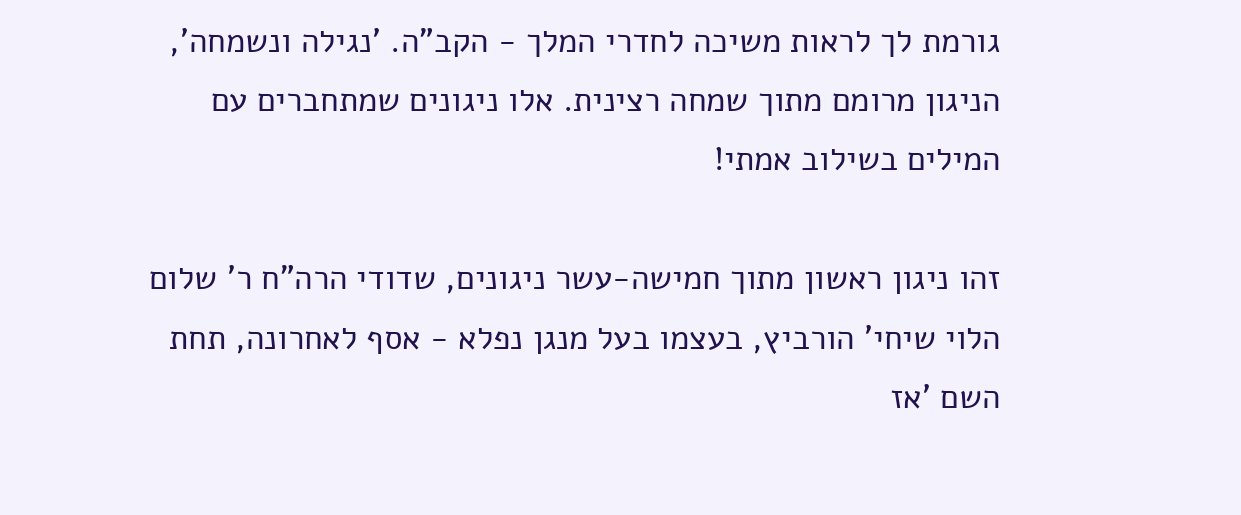גורמת לך לראות משיכה לחדרי המלך - הקב"ה. 'נגילה ונשמחה', הניגון מרומם מתוך שמחה רצינית. אלו ניגונים שמתחברים עם המילים בשילוב אמתי!

זהו ניגון ראשון מתוך חמישה-עשר ניגונים, שדודי הרה"ח ר' שלום הלוי שיחי' הורביץ, בעצמו בעל מנגן נפלא - אסף לאחרונה, תחת השם 'אז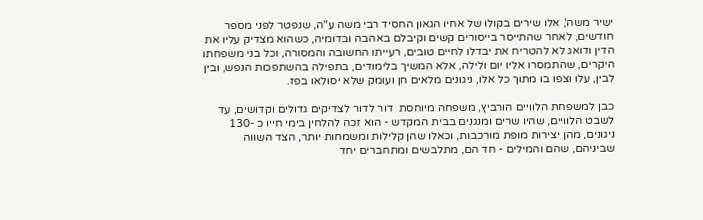ישיר משה', אלו שירים בקולו של אחיו הגאון החסיד רבי משה ע"ה, שנפטר לפני מספר חודשים, לאחר שהתייסר בייסורים קשים וקיבלם באהבה ובדומיה, כשהוא מצדיק עליו את הדין ודואג לא להטריח את יבדלו לחיים טובים, רעייתו החשובה והמסורה, וכל בני משפחתו היקרים, שהתמסרו אליו יום ולילה, אלא המשיך בלימודים, בתפילה בהשתפכות הנפש, ובין לבין, עלו וצפו בו מתוך כל אלו, ניגונים מלאים חן ועומק שלא יסולאו בפז.

כבן למשפחת הלוויים הורביץ, משפחה מיוחסת  דור לדור לצדיקים גדולים וקדושים, עד לשבט הלוויים, שהיו שרים ומנגנים בבית המקדש - הוא זכה להלחין בימי חייו כ -130 ניגונים, מהן יצירות מופת מורכבות, וכאלו שהן קלילות ומשמחות יותר, הצד השווה שביניהם, שהם והמילים - חד הם, מתלבשים ומתחברים יחד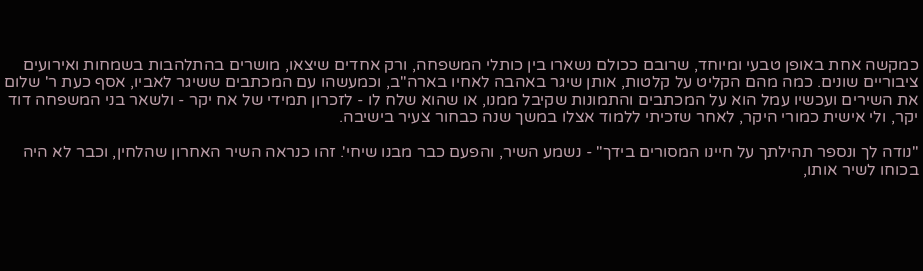כמקשה אחת באופן טבעי ומיוחד, שרובם ככולם נשארו בין כותלי המשפחה, ורק אחדים שיצאו, מושרים בהתלהבות בשמחות ואירועים ציבוריים שונים. כמה מהם הקליט על קלטות, אותן שיגר באהבה לאחיו בארה"ב, וכמעשהו עם המכתבים ששיגר לאביו, אסף כעת ר' שלום את השירים ועכשיו עמל הוא על המכתבים והתמונות שקיבל ממנו, או שהוא שלח לו - לזכרון תמידי של אח יקר - ולשאר בני המשפחה דוד יקר, ולי אישית כמורי היקר, לאחר שזכיתי ללמוד אצלו במשך שנה כבחור צעיר בישיבה.

"נודה לך ונספר תהילתך על חיינו המסורים בידך" - נשמע השיר, והפעם כבר מבנו שיחי'. זהו כנראה השיר האחרון שהלחין, וכבר לא היה בכוחו לשיר אותו,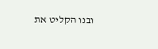ובנו הקליט את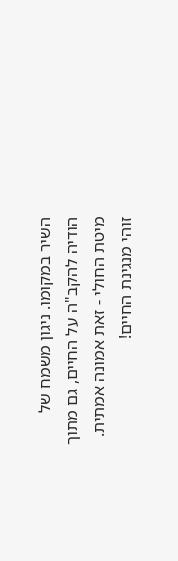השיר במקומו. ניגון משמח של הודיה להקב"ה על החיים, גם מתוך מיטת החולי - זאת אמונה אמתית. זוהי מנגינת החיים!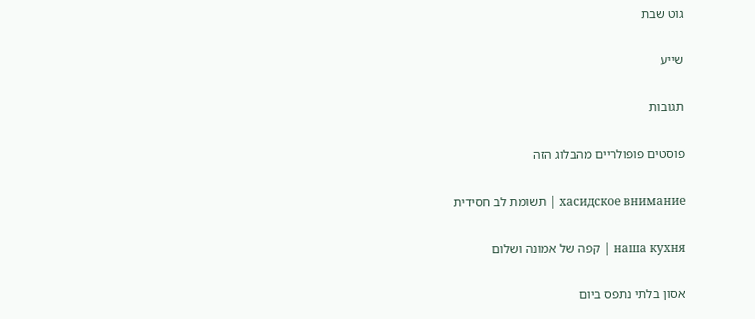גוט שבת

שייע

תגובות

פוסטים פופולריים מהבלוג הזה

хасидское внимание | תשומת לב חסידית

наша кухня | קפה של אמונה ושלום

אסון בלתי נתפס ביום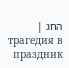החג | трагедия в праздник